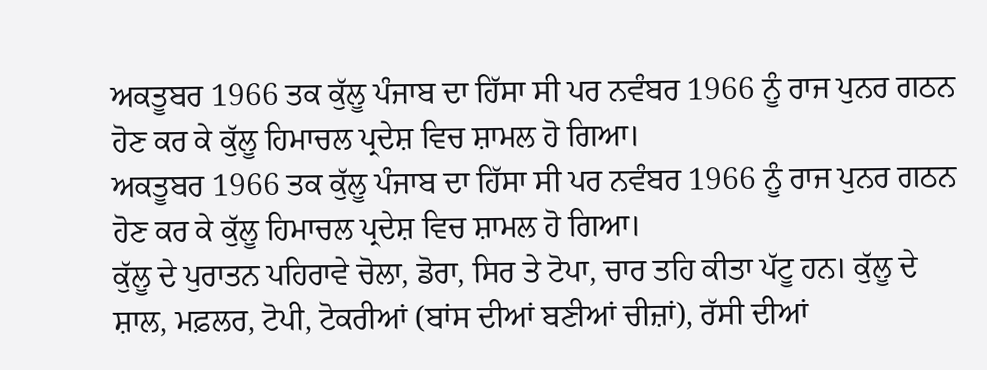ਅਕਤੂਬਰ 1966 ਤਕ ਕੁੱਲੂ ਪੰਜਾਬ ਦਾ ਹਿੱਸਾ ਸੀ ਪਰ ਨਵੰਬਰ 1966 ਨੂੰ ਰਾਜ ਪੁਨਰ ਗਠਨ ਹੋਣ ਕਰ ਕੇ ਕੁੱਲੂ ਹਿਮਾਚਲ ਪ੍ਰਦੇਸ਼ ਵਿਚ ਸ਼ਾਮਲ ਹੋ ਗਿਆ।
ਅਕਤੂਬਰ 1966 ਤਕ ਕੁੱਲੂ ਪੰਜਾਬ ਦਾ ਹਿੱਸਾ ਸੀ ਪਰ ਨਵੰਬਰ 1966 ਨੂੰ ਰਾਜ ਪੁਨਰ ਗਠਨ ਹੋਣ ਕਰ ਕੇ ਕੁੱਲੂ ਹਿਮਾਚਲ ਪ੍ਰਦੇਸ਼ ਵਿਚ ਸ਼ਾਮਲ ਹੋ ਗਿਆ।
ਕੁੱਲੂ ਦੇ ਪੁਰਾਤਨ ਪਹਿਰਾਵੇ ਚੋਲਾ, ਡੋਰਾ, ਸਿਰ ਤੇ ਟੋਪਾ, ਚਾਰ ਤਹਿ ਕੀਤਾ ਪੱਟੂ ਹਨ। ਕੁੱਲੂ ਦੇ ਸ਼ਾਲ, ਮਫ਼ਲਰ, ਟੋਪੀ, ਟੋਕਰੀਆਂ (ਬਾਂਸ ਦੀਆਂ ਬਣੀਆਂ ਚੀਜ਼ਾਂ), ਰੱਸੀ ਦੀਆਂ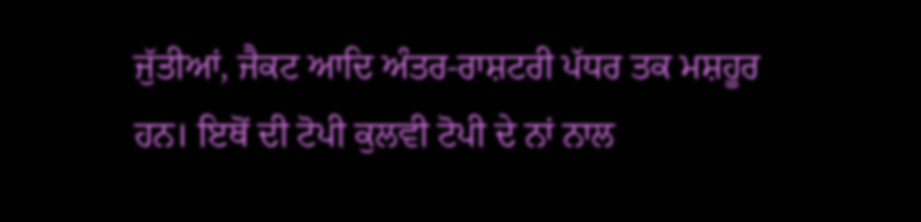ਜੁੱਤੀਆਂ, ਜੈਕਟ ਆਦਿ ਅੰਤਰ-ਰਾਸ਼ਟਰੀ ਪੱਧਰ ਤਕ ਮਸ਼ਹੂਰ ਹਨ। ਇਥੋਂ ਦੀ ਟੋਪੀ ਕੁਲਵੀ ਟੋਪੀ ਦੇ ਨਾਂ ਨਾਲ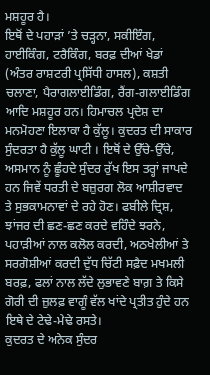ਮਸ਼ਹੂਰ ਹੈ।
ਇਥੋਂ ਦੇ ਪਹਾੜਾਂ ’ਤੇ ਚੜ੍ਹਨਾ, ਸਕੀਇੰਗ, ਹਾਈਕਿੰਗ, ਟਰੈਕਿੰਗ, ਬਰਫ਼ ਦੀਆਂ ਖੇਡਾਂ (ਅੰਤਰ ਰਾਸ਼ਟਰੀ ਪ੍ਰਸਿੱਧੀ ਹਾਸਲ), ਕਸ਼ਤੀ ਚਲਾਣਾ, ਪੈਰਾਗਲਾਈਡਿੰਗ, ਰੈਂਗ-ਗਲਾਈਡਿੰਗ ਆਦਿ ਮਸ਼ਹੂਰ ਹਨ। ਹਿਮਾਚਲ ਪ੍ਰਦੇਸ਼ ਦਾ ਮਨਮੋਹਣਾ ਇਲਾਕਾ ਹੈ ਕੁੱਲੂ। ਕੁਦਰਤ ਦੀ ਸਾਕਾਰ ਸੁੰਦਰਤਾ ਹੈ ਕੁੱਲੂ ਘਾਟੀ । ਇਥੋਂ ਦੇ ਉੱਚੇ-ਉੱਚੇ, ਅਸਮਾਨ ਨੂੰ ਛੂੰਹਦੇ ਸੁੰਦਰ ਰੁੱਖ ਇਸ ਤਰ੍ਹਾਂ ਜਾਪਦੇ ਹਨ ਜਿਵੇਂ ਧਰਤੀ ਦੇ ਬਜ਼ੁਰਗ ਲੋਕ ਆਸ਼ੀਰਵਾਦ ਤੇ ਸੁਭਕਾਮਨਾਵਾਂ ਦੇ ਰਹੇ ਹੋਣ। ਫਬੀਲੇ ਦ੍ਰਿਸ਼, ਝਾਂਜਰ ਦੀ ਛਣ-ਛਣ ਕਰਦੇ ਵਹਿੰਦੇ ਝਰਨੇ, ਪਹਾੜੀਆਂ ਨਾਲ ਕਲੋਲ ਕਰਦੀ, ਅਠਖੇਲੀਆਂ ਤੇ ਸਰਗੋਸ਼ੀਆਂ ਕਰਦੀ ਦੁੱਧ ਚਿੱਟੀ ਸਫ਼ੈਦ ਮਖਮਲੀ ਬਰਫ਼, ਫਲਾਂ ਨਾਲ ਲੱਦੇ ਲੁਭਾਵਣੇ ਬਾਗ਼ ਤੇ ਕਿਸੇ ਗੋਰੀ ਦੀ ਜ਼ੁਲਫ਼ ਵਾਗੂੰ ਵੱਲ ਖਾਂਦੇ ਪ੍ਰਤੀਤ ਹੁੰਦੇ ਹਨ ਇਥੇ ਦੇ ਟੇਢੇ-ਮੇਢੇ ਰਸਤੇ।
ਕੁਦਰਤ ਦੇ ਅਨੇਕ ਸੁੰਦਰ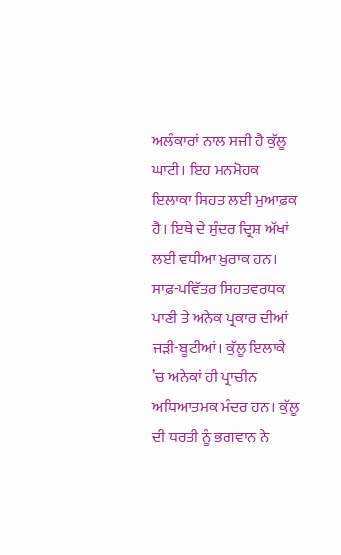ਅਲੰਕਾਰਾਂ ਨਾਲ ਸਜੀ ਹੈ ਕੁੱਲੂ ਘਾਟੀ। ਇਹ ਮਨਮੋਹਕ ਇਲਾਕਾ ਸਿਹਤ ਲਈ ਮੁਆਫ਼ਕ ਹੈ। ਇਥੇ ਦੇ ਸੁੰਦਰ ਦ੍ਰਿਸ਼ ਅੱਖਾਂ ਲਈ ਵਧੀਆ ਖ਼ੁਰਾਕ ਹਨ। ਸਾਫ਼-ਪਵਿੱਤਰ ਸਿਹਤਵਰਧਕ ਪਾਣੀ ਤੇ ਅਨੇਕ ਪ੍ਰਕਾਰ ਦੀਆਂ ਜੜੀ-ਬੂਟੀਆਂ। ਕੁੱਲੂ ਇਲਾਕੇ ’ਚ ਅਨੇਕਾਂ ਹੀ ਪ੍ਰਾਚੀਨ ਅਧਿਆਤਮਕ ਮੰਦਰ ਹਨ। ਕੁੱਲੂ ਦੀ ਧਰਤੀ ਨੂੰ ਭਗਵਾਨ ਨੇ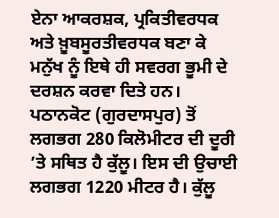ਏਨਾ ਆਕਰਸ਼ਕ, ਪ੍ਰਕਿਤੀਵਰਧਕ ਅਤੇ ਖ਼ੂਬਸੂਰਤੀਵਰਧਕ ਬਣਾ ਕੇ ਮਨੁੱਖ ਨੂੰ ਇਥੇ ਹੀ ਸਵਰਗ ਭੂਮੀ ਦੇ ਦਰਸ਼ਨ ਕਰਵਾ ਦਿਤੇ ਹਨ।
ਪਠਾਨਕੋਟ (ਗੁਰਦਾਸਪੁਰ) ਤੋਂ ਲਗਭਗ 280 ਕਿਲੋਮੀਟਰ ਦੀ ਦੂਰੀ ’ਤੇ ਸਥਿਤ ਹੈ ਕੁੱਲੂ। ਇਸ ਦੀ ਉਚਾਈ ਲਗਭਗ 1220 ਮੀਟਰ ਹੈ। ਕੁੱਲੂ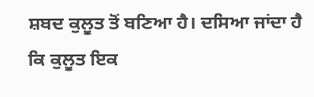ਸ਼ਬਦ ਕੁਲੂਤ ਤੋਂ ਬਣਿਆ ਹੈ। ਦਸਿਆ ਜਾਂਦਾ ਹੈ ਕਿ ਕੁਲੂਤ ਇਕ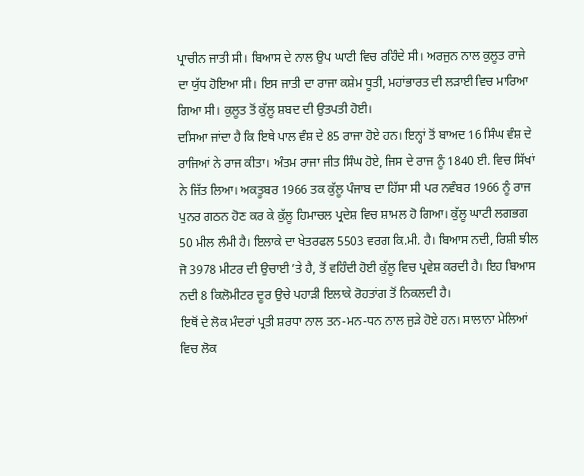ਪ੍ਰਾਚੀਨ ਜਾਤੀ ਸੀ। ਬਿਆਸ ਦੇ ਨਾਲ ਉਪ ਘਾਟੀ ਵਿਚ ਰਹਿੰਦੇ ਸੀ। ਅਰਜੁਨ ਨਾਲ ਕੁਲੂਤ ਰਾਜੇ ਦਾ ਯੁੱਧ ਹੋਇਆ ਸੀ। ਇਸ ਜਾਤੀ ਦਾ ਰਾਜਾ ਕਸ਼ੇਮ ਧੂਤੀ, ਮਹਾਂਭਾਰਤ ਦੀ ਲੜਾਈ ਵਿਚ ਮਾਰਿਆ ਗਿਆ ਸੀ। ਕੁਲੂਤ ਤੋਂ ਕੁੱਲੂ ਸ਼ਬਦ ਦੀ ਉਤਪਤੀ ਹੋਈ।
ਦਸਿਆ ਜਾਂਦਾ ਹੈ ਕਿ ਇਥੇ ਪਾਲ ਵੰਸ਼ ਦੇ 85 ਰਾਜਾ ਹੋਏ ਹਨ। ਇਨ੍ਹਾਂ ਤੋਂ ਬਾਅਦ 16 ਸਿੰਘ ਵੰਸ਼ ਦੇ ਰਾਜਿਆਂ ਨੇ ਰਾਜ ਕੀਤਾ। ਅੰਤਮ ਰਾਜਾ ਜੀਤ ਸਿੰਘ ਹੋਏ, ਜਿਸ ਦੇ ਰਾਜ ਨੂੰ 1840 ਈ. ਵਿਚ ਸਿੱਖਾਂ ਨੇ ਜਿੱਤ ਲਿਆ। ਅਕਤੂਬਰ 1966 ਤਕ ਕੁੱਲੂ ਪੰਜਾਬ ਦਾ ਹਿੱਸਾ ਸੀ ਪਰ ਨਵੰਬਰ 1966 ਨੂੰ ਰਾਜ ਪੁਨਰ ਗਠਨ ਹੋਣ ਕਰ ਕੇ ਕੁੱਲੂ ਹਿਮਾਚਲ ਪ੍ਰਦੇਸ਼ ਵਿਚ ਸ਼ਾਮਲ ਹੋ ਗਿਆ। ਕੁੱਲੂ ਘਾਟੀ ਲਗਭਗ 50 ਮੀਲ ਲੰਮੀ ਹੈ। ਇਲਾਕੇ ਦਾ ਖੇਤਰਫਲ 5503 ਵਰਗ ਕਿ.ਮੀ. ਹੈ। ਬਿਆਸ ਨਦੀ, ਰਿਸ਼ੀ ਝੀਲ ਜੋ 3978 ਮੀਟਰ ਦੀ ਉਚਾਈ ’ਤੇ ਹੈ, ਤੋਂ ਵਹਿੰਦੀ ਹੋਈ ਕੁੱਲੂ ਵਿਚ ਪ੍ਰਵੇਸ਼ ਕਰਦੀ ਹੈ। ਇਹ ਬਿਆਸ ਨਦੀ 8 ਕਿਲੋਮੀਟਰ ਦੂਰ ਉਚੇ ਪਹਾੜੀ ਇਲਾਕੇ ਰੋਹਤਾਂਗ ਤੋਂ ਨਿਕਲਦੀ ਹੈ।
ਇਥੋਂ ਦੇ ਲੋਕ ਮੰਦਰਾਂ ਪ੍ਰਤੀ ਸ਼ਰਧਾ ਨਾਲ ਤਨ-ਮਨ-ਧਨ ਨਾਲ ਜੁੜੇ ਹੋਏ ਹਨ। ਸਾਲਾਨਾ ਮੇਲਿਆਂ ਵਿਚ ਲੋਕ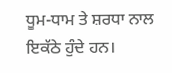ਧੂਮ-ਧਾਮ ਤੇ ਸ਼ਰਧਾ ਨਾਲ ਇਕੱਠੇ ਹੁੰਦੇ ਹਨ।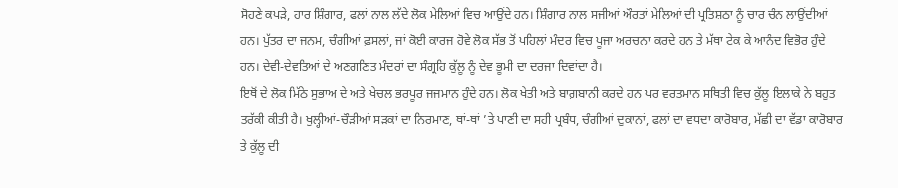ਸੋਹਣੇ ਕਪੜੇ, ਹਾਰ ਸ਼ਿੰਗਾਰ, ਫਲਾਂ ਨਾਲ ਲੱਦੇ ਲੋਕ ਮੇਲਿਆਂ ਵਿਚ ਆਉਂਦੇ ਹਨ। ਸ਼ਿੰਗਾਰ ਨਾਲ ਸਜੀਆਂ ਔਰਤਾਂ ਮੇਲਿਆਂ ਦੀ ਪ੍ਰਤਿਸ਼ਠਾ ਨੂੰ ਚਾਰ ਚੰਨ ਲਾਉਂਦੀਆਂ ਹਨ। ਪੁੱਤਰ ਦਾ ਜਨਮ, ਚੰਗੀਆਂ ਫ਼ਸਲਾਂ, ਜਾਂ ਕੋਈ ਕਾਰਜ ਹੋਵੇ ਲੋਕ ਸੱਭ ਤੋਂ ਪਹਿਲਾਂ ਮੰਦਰ ਵਿਚ ਪੂਜਾ ਅਰਚਨਾ ਕਰਦੇ ਹਨ ਤੇ ਮੱਥਾ ਟੇਕ ਕੇ ਆਨੰਦ ਵਿਭੋਰ ਹੁੰਦੇ ਹਨ। ਦੇਵੀ-ਦੇਵਤਿਆਂ ਦੇ ਅਣਗਣਿਤ ਮੰਦਰਾਂ ਦਾ ਸੰਗ੍ਰਹਿ ਕੁੱਲੂ ਨੂੰ ਦੇਵ ਭੂਮੀ ਦਾ ਦਰਜਾ ਦਿਵਾਂਦਾ ਹੈ।
ਇਥੋਂ ਦੇ ਲੋਕ ਮਿੱਠੇ ਸੁਭਾਅ ਦੇ ਅਤੇ ਖੇਚਲ ਭਰਪੂਰ ਜਜਮਾਨ ਹੁੰਦੇ ਹਨ। ਲੋਕ ਖੇਤੀ ਅਤੇ ਬਾਗ਼ਬਾਨੀ ਕਰਦੇ ਹਨ ਪਰ ਵਰਤਮਾਨ ਸਥਿਤੀ ਵਿਚ ਕੁੱਲੂ ਇਲਾਕੇ ਨੇ ਬਹੁਤ ਤਰੱਕੀ ਕੀਤੀ ਹੈ। ਖੁਲ੍ਹੀਆਂ-ਚੌੜੀਆਂ ਸੜਕਾਂ ਦਾ ਨਿਰਮਾਣ, ਥਾਂ-ਥਾਂ ’ਤੇ ਪਾਣੀ ਦਾ ਸਹੀ ਪ੍ਰਬੰਧ, ਚੰਗੀਆਂ ਦੁਕਾਨਾਂ, ਫਲਾਂ ਦਾ ਵਧਦਾ ਕਾਰੋਬਾਰ, ਮੱਛੀ ਦਾ ਵੱਡਾ ਕਾਰੋਬਾਰ ਤੇ ਕੁੱਲੂ ਦੀ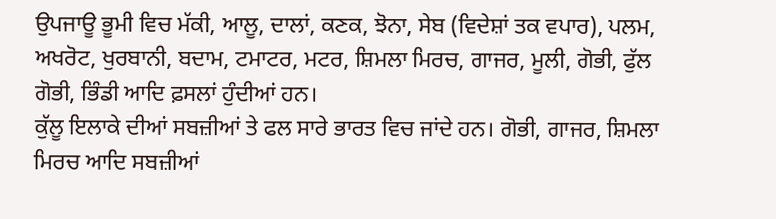ਉਪਜਾਊ ਭੂਮੀ ਵਿਚ ਮੱਕੀ, ਆਲੂ, ਦਾਲਾਂ, ਕਣਕ, ਝੋਨਾ, ਸੇਬ (ਵਿਦੇਸ਼ਾਂ ਤਕ ਵਪਾਰ), ਪਲਮ, ਅਖਰੋਟ, ਖੁਰਬਾਨੀ, ਬਦਾਮ, ਟਮਾਟਰ, ਮਟਰ, ਸ਼ਿਮਲਾ ਮਿਰਚ, ਗਾਜਰ, ਮੂਲੀ, ਗੋਭੀ, ਫੁੱਲ ਗੋਭੀ, ਭਿੰਡੀ ਆਦਿ ਫ਼ਸਲਾਂ ਹੁੰਦੀਆਂ ਹਨ।
ਕੁੱਲੂ ਇਲਾਕੇ ਦੀਆਂ ਸਬਜ਼ੀਆਂ ਤੇ ਫਲ ਸਾਰੇ ਭਾਰਤ ਵਿਚ ਜਾਂਦੇ ਹਨ। ਗੋਭੀ, ਗਾਜਰ, ਸ਼ਿਮਲਾ ਮਿਰਚ ਆਦਿ ਸਬਜ਼ੀਆਂ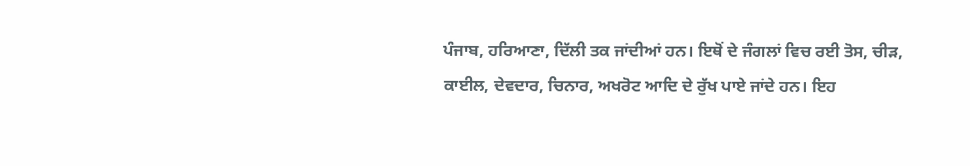ਪੰਜਾਬ, ਹਰਿਆਣਾ, ਦਿੱਲੀ ਤਕ ਜਾਂਦੀਆਂ ਹਨ। ਇਥੋਂ ਦੇ ਜੰਗਲਾਂ ਵਿਚ ਰਈ ਤੋਸ, ਚੀੜ, ਕਾਈਲ, ਦੇਵਦਾਰ, ਚਿਨਾਰ, ਅਖਰੋਟ ਆਦਿ ਦੇ ਰੁੱਖ ਪਾਏ ਜਾਂਦੇ ਹਨ। ਇਹ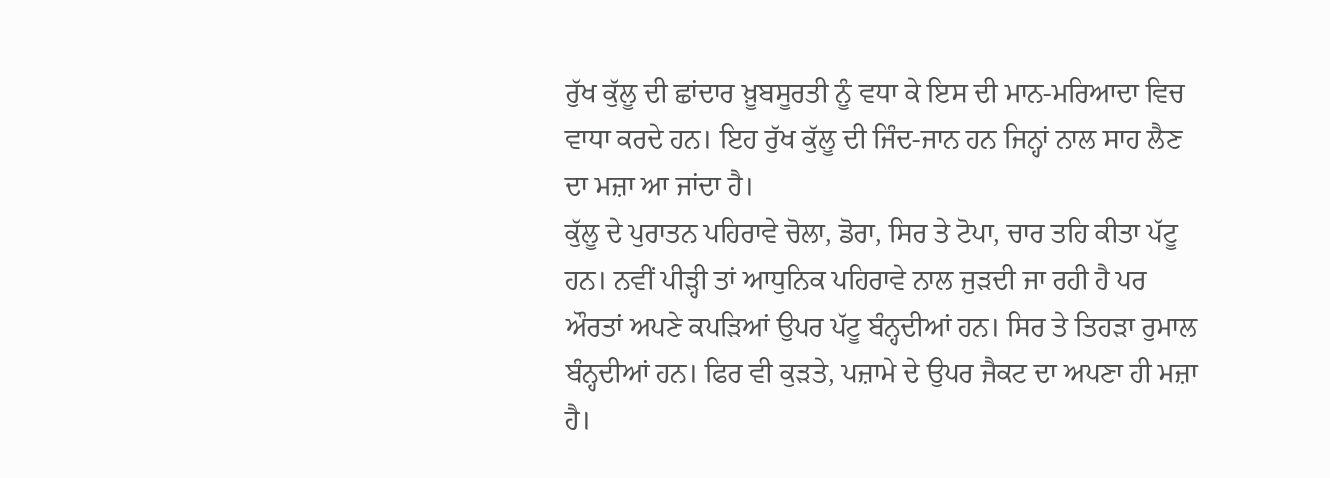ਰੁੱਖ ਕੁੱਲੂ ਦੀ ਛਾਂਦਾਰ ਖ਼ੂਬਸੂਰਤੀ ਨੂੰ ਵਧਾ ਕੇ ਇਸ ਦੀ ਮਾਨ-ਮਰਿਆਦਾ ਵਿਚ ਵਾਧਾ ਕਰਦੇ ਹਨ। ਇਹ ਰੁੱਖ ਕੁੱਲੂ ਦੀ ਜਿੰਦ-ਜਾਨ ਹਨ ਜਿਨ੍ਹਾਂ ਨਾਲ ਸਾਹ ਲੈਣ ਦਾ ਮਜ਼ਾ ਆ ਜਾਂਦਾ ਹੈ।
ਕੁੱਲੂ ਦੇ ਪੁਰਾਤਨ ਪਹਿਰਾਵੇ ਚੋਲਾ, ਡੋਰਾ, ਸਿਰ ਤੇ ਟੋਪਾ, ਚਾਰ ਤਹਿ ਕੀਤਾ ਪੱਟੂ ਹਨ। ਨਵੀਂ ਪੀੜ੍ਹੀ ਤਾਂ ਆਧੁਨਿਕ ਪਹਿਰਾਵੇ ਨਾਲ ਜੁੜਦੀ ਜਾ ਰਹੀ ਹੈ ਪਰ ਔਰਤਾਂ ਅਪਣੇ ਕਪੜਿਆਂ ਉਪਰ ਪੱਟੂ ਬੰਨ੍ਹਦੀਆਂ ਹਨ। ਸਿਰ ਤੇ ਤਿਹੜਾ ਰੁਮਾਲ ਬੰਨ੍ਹਦੀਆਂ ਹਨ। ਫਿਰ ਵੀ ਕੁੜਤੇ, ਪਜ਼ਾਮੇ ਦੇ ਉਪਰ ਜੈਕਟ ਦਾ ਅਪਣਾ ਹੀ ਮਜ਼ਾ ਹੈ।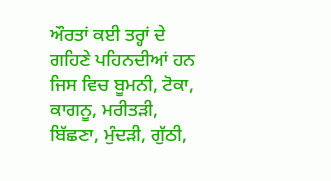ਔਰਤਾਂ ਕਈ ਤਰ੍ਹਾਂ ਦੇ ਗਹਿਣੇ ਪਹਿਨਦੀਆਂ ਹਨ ਜਿਸ ਵਿਚ ਬੂਮਨੀ, ਟੋਕਾ, ਕਾਗਨੂ, ਮਰੀਤੜੀ, ਬਿੱਛਣਾ, ਮੁੰਦੜੀ, ਗੁੱਠੀ,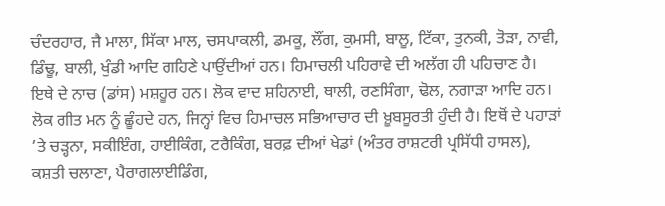ਚੰਦਰਹਾਰ, ਜੈ ਮਾਲਾ, ਸਿੱਕਾ ਮਾਲ, ਚਸਪਾਕਲੀ, ਡਮਕੂ, ਲੌਂਗ, ਕੁਮਸੀ, ਬਾਲੂ, ਟਿੱਕਾ, ਤੁਨਕੀ, ਤੋੜਾ, ਨਾਵੀ, ਡਿੰਢੂ, ਬਾਲੀ, ਖੁੰਡੀ ਆਦਿ ਗਹਿਣੇ ਪਾਉਂਦੀਆਂ ਹਨ। ਹਿਮਾਚਲੀ ਪਹਿਰਾਵੇ ਦੀ ਅਲੱਗ ਹੀ ਪਹਿਚਾਣ ਹੈ। ਇਥੇ ਦੇ ਨਾਚ (ਡਾਂਸ) ਮਸ਼ਹੂਰ ਹਨ। ਲੋਕ ਵਾਦ ਸ਼ਹਿਨਾਈ, ਥਾਲੀ, ਰਣਸਿੰਗਾ, ਢੋਲ, ਨਗਾੜਾ ਆਦਿ ਹਨ। ਲੋਕ ਗੀਤ ਮਨ ਨੂੰ ਛੂੰਹਦੇ ਹਨ, ਜਿਨ੍ਹਾਂ ਵਿਚ ਹਿਮਾਚਲ ਸਭਿਆਚਾਰ ਦੀ ਖ਼ੂਬਸੂਰਤੀ ਹੁੰਦੀ ਹੈ। ਇਥੋਂ ਦੇ ਪਹਾੜਾਂ ’ਤੇ ਚੜ੍ਹਨਾ, ਸਕੀਇੰਗ, ਹਾਈਕਿੰਗ, ਟਰੈਕਿੰਗ, ਬਰਫ਼ ਦੀਆਂ ਖੇਡਾਂ (ਅੰਤਰ ਰਾਸ਼ਟਰੀ ਪ੍ਰਸਿੱਧੀ ਹਾਸਲ), ਕਸ਼ਤੀ ਚਲਾਣਾ, ਪੈਰਾਗਲਾਈਡਿੰਗ,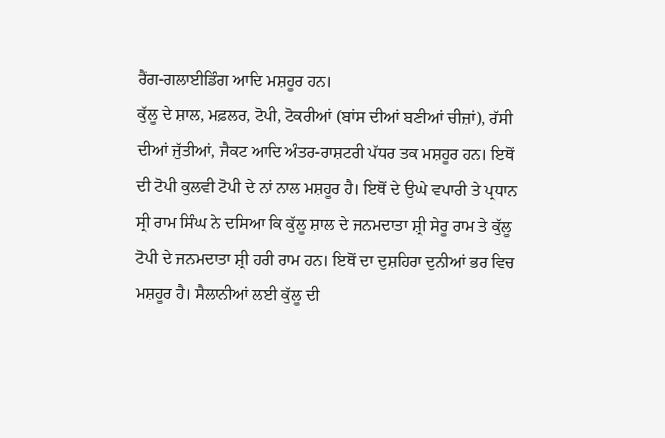ਰੈਂਗ-ਗਲਾਈਡਿੰਗ ਆਦਿ ਮਸ਼ਹੂਰ ਹਨ।
ਕੁੱਲੂ ਦੇ ਸ਼ਾਲ, ਮਫ਼ਲਰ, ਟੋਪੀ, ਟੋਕਰੀਆਂ (ਬਾਂਸ ਦੀਆਂ ਬਣੀਆਂ ਚੀਜ਼ਾਂ), ਰੱਸੀ ਦੀਆਂ ਜੁੱਤੀਆਂ, ਜੈਕਟ ਆਦਿ ਅੰਤਰ-ਰਾਸ਼ਟਰੀ ਪੱਧਰ ਤਕ ਮਸ਼ਹੂਰ ਹਨ। ਇਥੋਂ ਦੀ ਟੋਪੀ ਕੁਲਵੀ ਟੋਪੀ ਦੇ ਨਾਂ ਨਾਲ ਮਸ਼ਹੂਰ ਹੈ। ਇਥੋਂ ਦੇ ਉਘੇ ਵਪਾਰੀ ਤੇ ਪ੍ਰਧਾਨ ਸ੍ਰੀ ਰਾਮ ਸਿੰਘ ਨੇ ਦਸਿਆ ਕਿ ਕੁੱਲੂ ਸ਼ਾਲ ਦੇ ਜਨਮਦਾਤਾ ਸ਼੍ਰੀ ਸੇਰੂ ਰਾਮ ਤੇ ਕੁੱਲੂ ਟੋਪੀ ਦੇ ਜਨਮਦਾਤਾ ਸ਼੍ਰੀ ਹਰੀ ਰਾਮ ਹਨ। ਇਥੋਂ ਦਾ ਦੁਸ਼ਹਿਰਾ ਦੁਨੀਆਂ ਭਰ ਵਿਚ ਮਸ਼ਹੂਰ ਹੈ। ਸੈਲਾਨੀਆਂ ਲਈ ਕੁੱਲੂ ਦੀ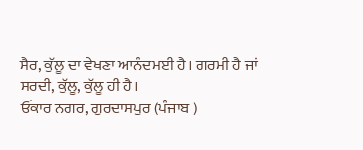ਸੈਰ, ਕੁੱਲੂ ਦਾ ਵੇਖਣਾ ਆਨੰਦਮਈ ਹੈ। ਗਰਮੀ ਹੈ ਜਾਂ ਸਰਦੀ, ਕੁੱਲੂ, ਕੁੱਲੂ ਹੀ ਹੈ।
ਓਂਕਾਰ ਨਗਰ, ਗੁਰਦਾਸਪੁਰ (ਪੰਜਾਬ )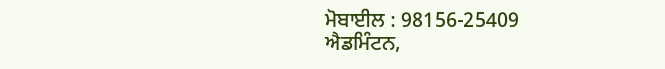ਮੋਬਾਈਲ : 98156-25409
ਐਡਮਿੰਟਨ,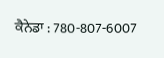ਕੈਨੇਡਾ : 780-807-6007